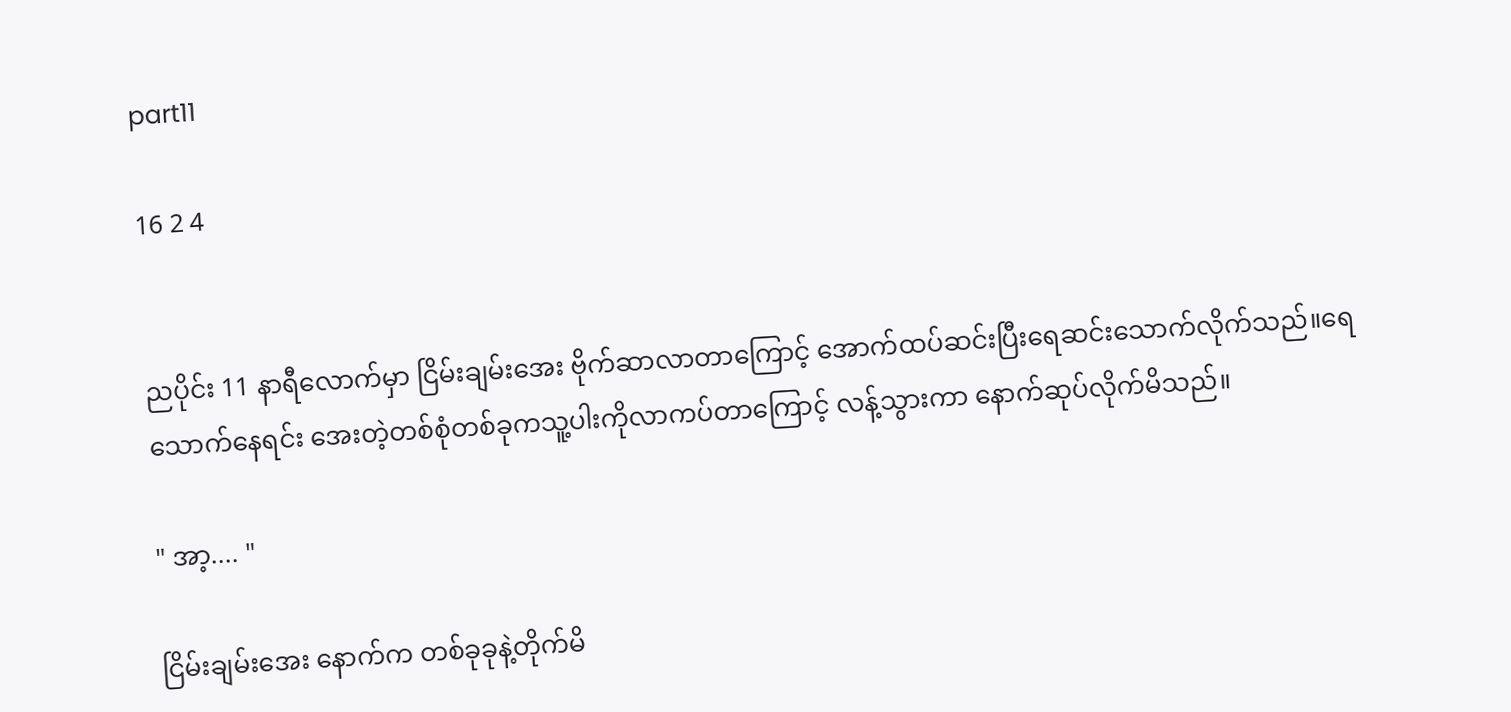part11

16 2 4


ညပိုင်း 11 နာရီလောက်မှာ ငြိမ်းချမ်းအေး ဗိုက်ဆာလာတာကြောင့် အောက်ထပ်ဆင်းပြီးရေဆင်းသောက်လိုက်သည်။ရေသောက်နေရင်း အေးတဲ့တစ်စုံတစ်ခုကသူ့ပါးကိုလာကပ်တာကြောင့် လန့်သွားကာ နောက်ဆုပ်လိုက်မိသည်။

" အာ့.... "

ငြိမ်းချမ်းအေး နောက်က တစ်ခုခုနဲ့တိုက်မိ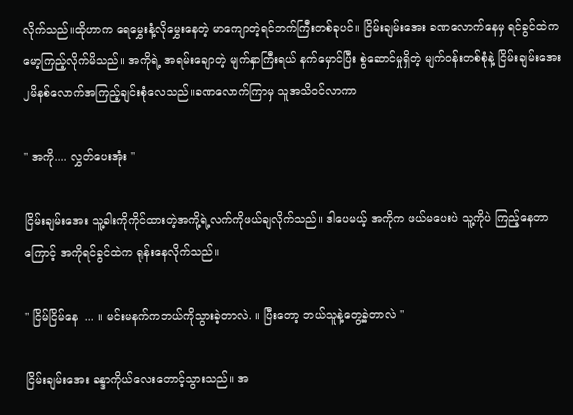လိုက်သည်။ထိုဟာက ရေမွှေးနံ့လိုမွှေးနေတဲ့ မာကျောတဲ့ရင်ဘက်ကြီးတစ်ခုပင်။ ငြိမ်းချမ်းအေး ခဏလောက်နေမှ ရင်ခွင်ထဲကမော့ကြည့်လိုက်မိသည်။ အကိုရဲ့ အရမ်းချောတဲ့ မျက်နှာကြီးရယ် နက်မှောင်ပြီး စွဲဆောင်မှုရှိတဲ့ မျက်ဝန်းတစ်စုံနဲ့ ငြိမ်းချမ်းအေး ၂မိနစ်လောက်အကြည့်ချင်းစုံလေသည်။ခဏလောက်ကြာမှ သူအသိဝင်လာကာ

" အကို.... လွှတ်ပေးအုံး "

ငြိမ်းချမ်းအေး သူ့ခါးကိုကိုင်ထားတဲ့အကို့ရဲ့လက်ကိုဖယ်ချလိုက်သည်။ ဒါပေမယ့် အကိုက ဖယ်မပေးပဲ သူ့ကိုပဲ ကြည့်နေတာကြောင့် အကိုရင်ခွင်ထဲက ရုန်းနေလိုက်သည်။

" ငြိမ်ငြိမ်နေ  ... ။ မင်းမနက်ကဘယ်ကိုသွားခဲ့တာလဲ. ။ ပြီးတော့ ဘယ်သူနဲ့တွေ့ခဲ့တာလဲ "

ငြိမ်းချမ်းအေး ခန္ဒာကိုယ်လေးတောင့်သွားသည်။ အ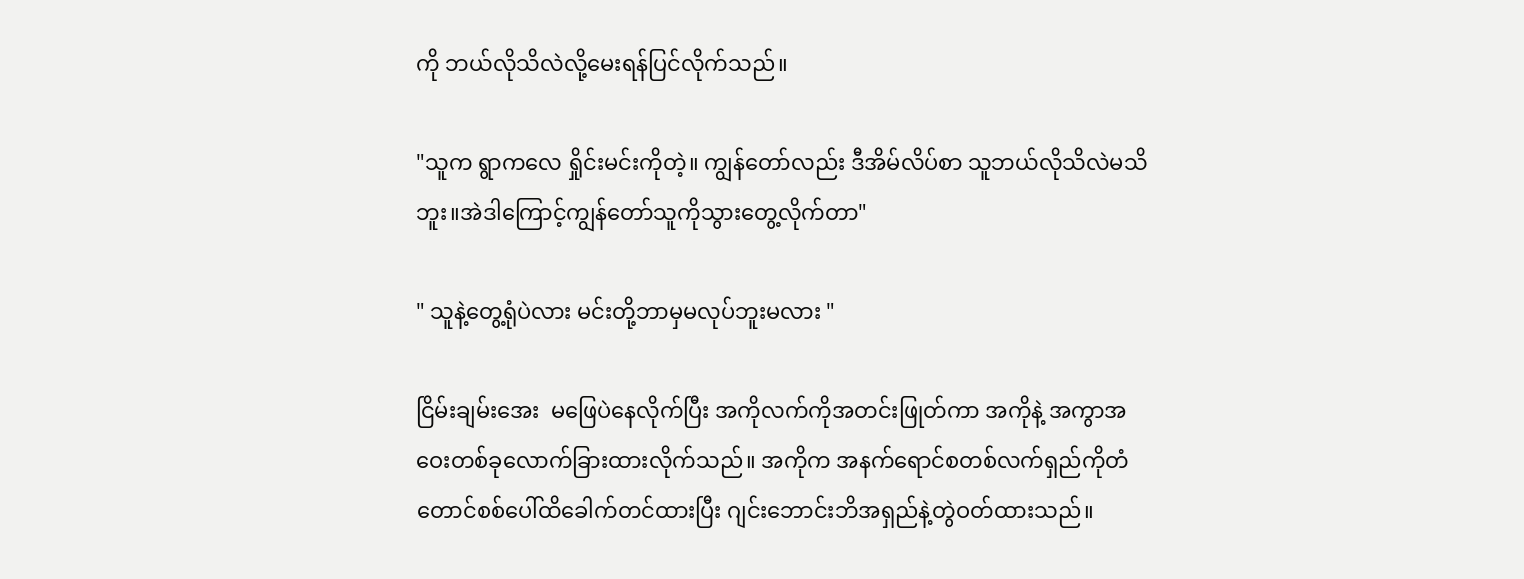ကို ဘယ်လိုသိလဲလို့မေးရန်ပြင်လိုက်သည်။

"သူက ရွာကလေ ရှိုင်းမင်းကိုတဲ့။ ကျွန်တော်လည်း ဒီအိမ်လိပ်စာ သူဘယ်လိုသိလဲမသိဘူး။အဲဒါကြောင့်ကျွန်တော်သူကိုသွားတွေ့လိုက်တာ"

" သူနဲ့တွေ့ရုံပဲလား မင်းတို့ဘာမှမလုပ်ဘူးမလား "

ငြိမ်းချမ်းအေး  မဖြေပဲနေလိုက်ပြီး အကိုလက်ကိုအတင်းဖြုတ်ကာ အကိုနဲ့ အကွာအဝေးတစ်ခုလောက်ခြားထားလိုက်သည်။ အကိုက အနက်ရောင်စတစ်လက်ရှည်ကိုတံတောင်စစ်ပေါ်ထိခေါက်တင်ထားပြီး ဂျင်းဘောင်းဘိအရှည်နဲ့တွဲဝတ်ထားသည်။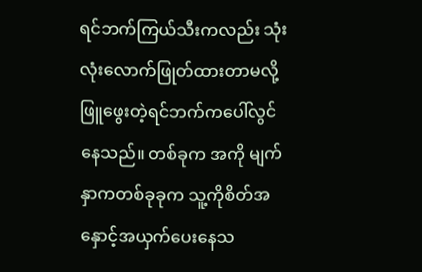ရင်ဘက်ကြယ်သီးကလည်း သုံးလုံးလောက်ဖြုတ်ထားတာမလို့ ဖြူဖွေးတဲ့ရင်ဘက်ကပေါ်လွင်နေသည်။ တစ်ခုက အကို မျက်နှာကတစ်ခုခုက သူ့ကိုစိတ်အနှောင့်အယှက်ပေးနေသ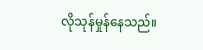လိုသုန်မှုန်နေသည်။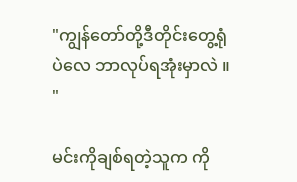"ကျွန်တော်တို့ဒီတိုင်းတွေ့ရုံပဲလေ ဘာလုပ်ရအုံးမှာလဲ ။ "

မင်းကိုချစ်ရတဲ့သူက ကို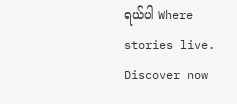ရယ်ပါ Where stories live. Discover now